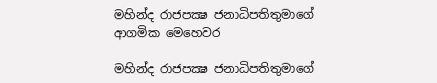මහින්ද රාජපක්‍ෂ ජනාධිපතිතුමාගේ ආගමික මෙහෙවර

මහින්ද රාජපක්‍ෂ ජනාධිපතිතුමාගේ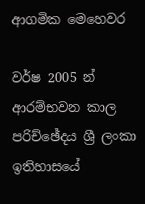ආගමික මෙහෙවර

වර්ෂ 2005 න් ආරම්භවන කාල පරිච්ඡේදය ශ්‍රී ලංකා ඉතිහාසයේ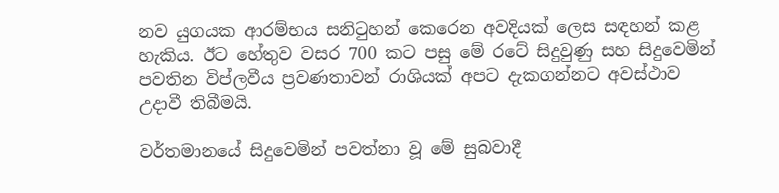නව යුගයක ආරම්භය සනිටුහන් කෙරෙන අවදියක් ලෙස සඳහන් කළ හැකිය. ඊට හේතුව වසර 700 කට පසු මේ රටේ සිදුවුණු සහ සිදුවෙමින් පවතින විප්ලවීය ප්‍රවණතාවන් රාශියක් අපට දැකගන්නට අවස්ථාව උදාවී තිබීමයි.

වර්තමානයේ සිදුවෙමින් පවත්නා වූ මේ සුබවාදී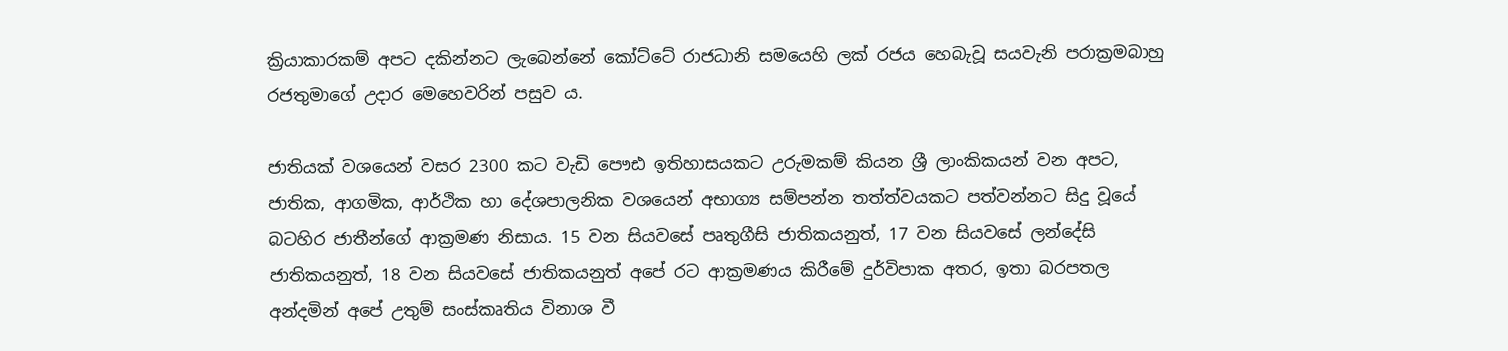ක්‍රියාකාරකම් අපට දකින්නට ලැබෙන්නේ කෝට්ටේ රාජධානි සමයෙහි ලක් රජය හෙබැවූ සයවැනි පරාක්‍රමබාහු රජතුමාගේ උදාර මෙහෙවරින් පසුව ය.

ජාතියක් වශයෙන් වසර 2300 කට වැඩි පෞඪ ඉතිහාසයකට උරුමකම් කියන ශ්‍රී ලාංකිකයන් වන අපට, ජාතික, ආගමික, ආර්ථික හා දේශපාලනික වශයෙන් අභාග්‍ය සම්පන්න තත්ත්වයකට පත්වන්නට සිදු වූයේ බටහිර ජාතීන්ගේ ආක්‍රමණ නිසාය. 15 වන සියවසේ පෘතුගීසි ජාතිකයනුත්, 17 වන සියවසේ ලන්දේසි ජාතිකයනුත්, 18 වන සියවසේ ජාතිකයනුත් අපේ රට ආක්‍රමණය කිරීමේ දුර්විපාක අතර, ඉතා බරපතල අන්දමින් අපේ උතුම් සංස්කෘතිය විනාශ වී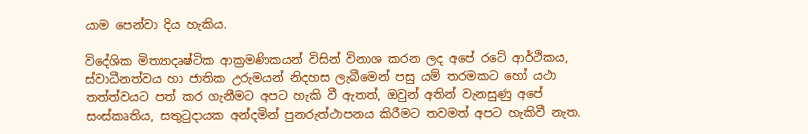යාම පෙන්වා දිය හැකිය.

විදේශික මිත්‍යාදෘෂ්ටික ආක්‍රමණිකයන් විසින් විනාශ කරන ලද අපේ රටේ ආර්ථිකය, ස්වාධීනත්වය හා ජාතික උරුමයන් නිදහස ලැබීමෙන් පසු යම් තරමකට හෝ යථා තත්ත්වයට පත් කර ගැනීමට අපට හැකි වී ඇතත්, ඔවුන් අතින් වැනසුණු අපේ සංස්කෘතිය, සතුටුදායක අන්දමින් පුනරුත්ථාපනය කිරීමට තවමත් අපට හැකිවී නැත.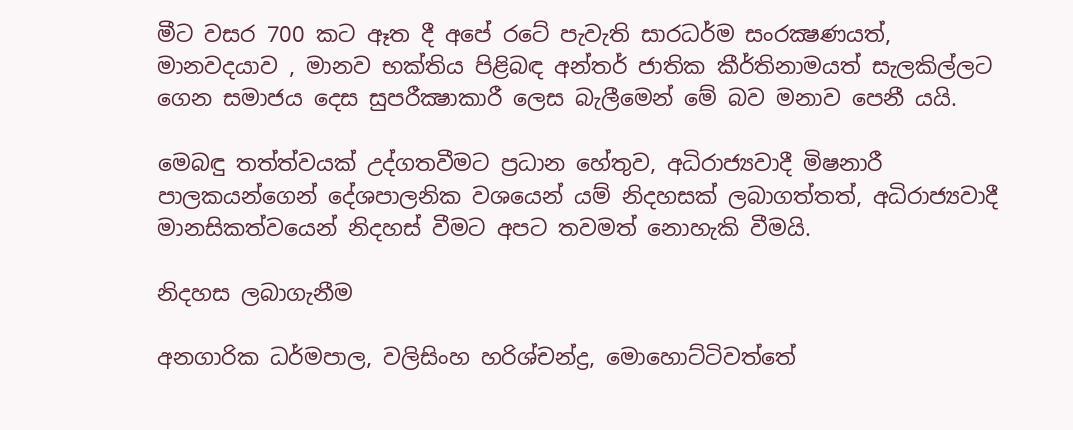මීට වසර 700 කට ඈත දී අපේ රටේ පැවැති සාරධර්ම සංරක්‍ෂණයත්, මානවදයාව , මානව භක්තිය පිළිබඳ අන්තර් ජාතික කීර්තිනාමයත් සැලකිල්ලට ගෙන සමාජය දෙස සුපරීක්‍ෂාකාරී ලෙස බැලීමෙන් මේ බව මනාව පෙනී යයි.

මෙබඳු තත්ත්වයක් උද්ගතවීමට ප්‍රධාන හේතුව, අධිරාජ්‍යවාදී මිෂනාරී පාලකයන්ගෙන් දේශපාලනික වශයෙන් යම් නිදහසක් ලබාගත්තත්, අධිරාජ්‍යවාදී මානසිකත්වයෙන් නිදහස් වීමට අපට තවමත් නොහැකි වීමයි.

නිදහස ලබාගැනීම

අනගාරික ධර්මපාල, වලිසිංහ හරිශ්චන්ද්‍ර, මොහොට්ටිවත්තේ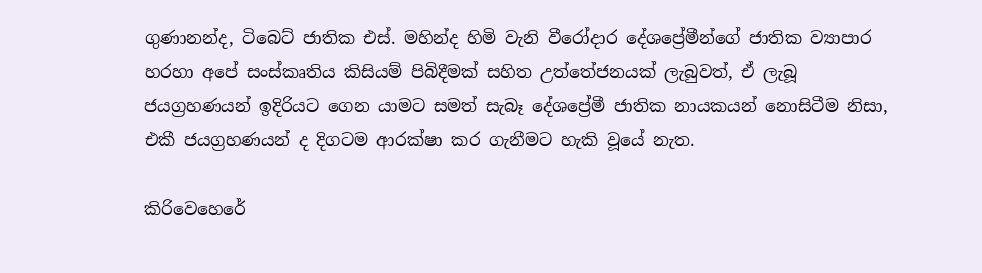ගුණානන්ද, ටිබෙට් ජාතික එස්. මහින්ද හිමි වැනි වීරෝදාර දේශප්‍රේමීන්ගේ ජාතික ව්‍යාපාර හරහා අපේ සංස්කෘතිය කිසියම් පිබිදීමක් සහිත උත්තේජනයක් ලැබුවත්, ඒ ලැබූ ජයග්‍රහණයන් ඉදිරියට ගෙන යාමට සමත් සැබෑ දේශප්‍රේමී ජාතික නායකයන් නොසිටීම නිසා, එකී ජයග්‍රහණයන් ද දිගටම ආරක්ෂා කර ගැනීමට හැකි වූයේ නැත.

කිරිවෙහෙරේ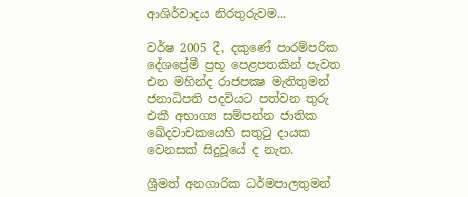ආශිර්වාදය නිරතුරුවම...

වර්ෂ 2005 දී, දකුණේ පාරම්පරික දේශප්‍රේමී ප්‍රභූ පෙළපතකින් පැවත එන මහින්ද රාජපක්‍ෂ මැතිතුමන් ජනාධිපති පදවියට පත්වන තුරු එකී අභාග්‍ය සම්පන්න ජාතික ඛේදවාචකයෙහි සතුටු දායක වෙනසක් සිදුවූයේ ද නැත.

ශ්‍රීමත් අනගාරික ධර්මපාලතුමන්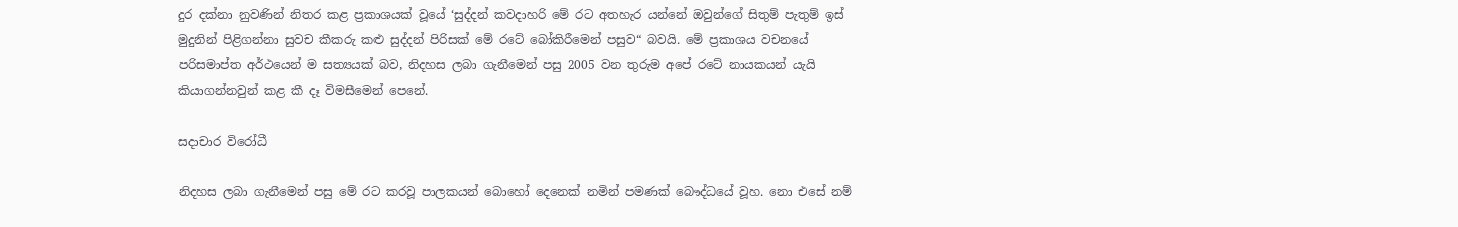දුර දක්නා නුවණින් නිතර කළ ප්‍රකාශයක් වූයේ ‘සුද්දන් කවදාහරි මේ රට අතහැර යන්නේ ඔවුන්ගේ සිතුම් පැතුම් ඉස් මුදුනින් පිළිගන්නා සුවච කීකරු කළු සුද්දන් පිරිසක් මේ රටේ බෝකිරීමෙන් පසුව“ බවයි. මේ ප්‍රකාශය වචනයේ පරිසමාප්ත අර්ථයෙන් ම සත්‍යයක් බව, නිදහස ලබා ගැනීමෙන් පසු 2005 වන තුරුම අපේ රටේ නායකයන් යැයි කියාගන්නවුන් කළ කී දෑ විමසීමෙන් පෙනේ.

සදාචාර විරෝධී

නිදහස ලබා ගැනීමෙන් පසු මේ රට කරවූ පාලකයන් බොහෝ දෙනෙක් නමින් පමණක් බෞද්ධයේ වූහ. නො එසේ නම්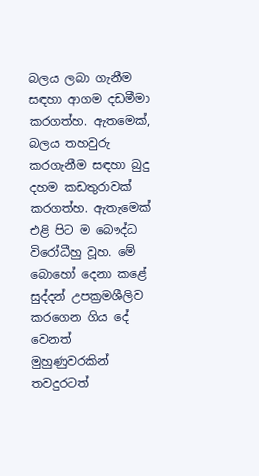බලය ලබා ගැනීම සඳහා ආගම දඩමීමා කරගත්හ. ඇතමෙක්, බලය තහවුරු කරගැනීම සඳහා බුදු දහම කඩතුරාවක් කරගත්හ. ඇතැමෙක් එළි පිට ම බෞද්ධ විරෝධීහු වූහ. මේ බොහෝ දෙනා කළේ සුද්දන් උපක්‍රමශීලිව කරගෙන ගිය දේ වෙනත් මුහුණුවරකින් තවදුරටත්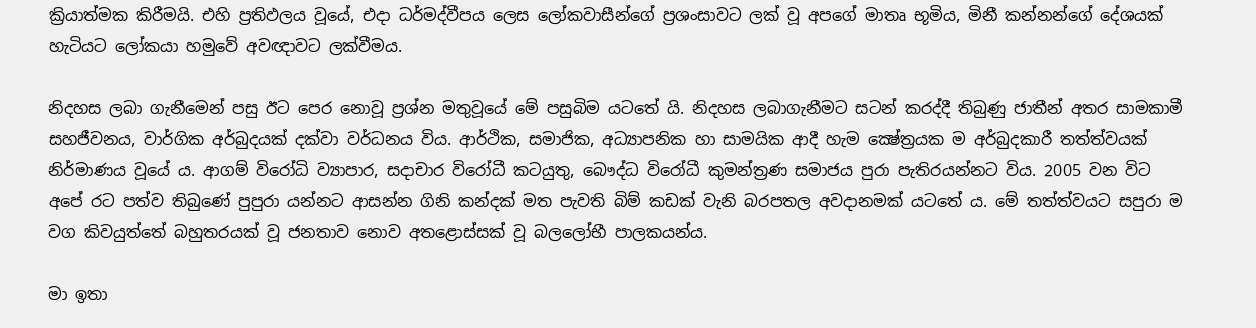ක්‍රියාත්මක කිරීමයි. එහි ප්‍රතිඵලය වූයේ, එදා ධර්මද්වීපය ලෙස ලෝකවාසීන්ගේ ප්‍රශංසාවට ලක් වූ අපගේ මාතෘ භූමිය, මිනී කන්නන්ගේ දේශයක් හැටියට ලෝකයා හමුවේ අවඥාවට ලක්වීමය.

නිදහස ලබා ගැනීමෙන් පසු ඊට පෙර නොවූ ප්‍රශ්න මතුවූයේ මේ පසුබිම යටතේ යි. නිදහස ලබාගැනීමට සටන් කරද්දී තිබුණු ජාතීන් අතර සාමකාමී සහජීවනය, වාර්ගික අර්බුදයක් දක්වා වර්ධනය විය. ආර්ථික, සමාජික, අධ්‍යාපනික හා සාමයික ආදී හැම ක්‍ෂේත්‍රයක ම අර්බුදකාරී තත්ත්වයක් නිර්මාණය වූයේ ය. ආගම් විරෝධි ව්‍යාපාර, සදාචාර විරෝධී කටයුතු, බෞද්ධ විරෝධී කුමන්ත්‍රණ සමාජය පුරා පැතිරයන්නට විය. 2005 වන විට අපේ රට පත්ව තිබුණේ පුපුරා යන්නට ආසන්න ගිනි කන්දක් මත පැවති බිම් කඩක් වැනි බරපතල අවදානමක් යටතේ ය. මේ තත්ත්වයට සපුරා ම වග කිවයුත්තේ බහුතරයක් වූ ජනතාව නොව අතළොස්සක් වූ බලලෝභී පාලකයන්ය.

මා ඉතා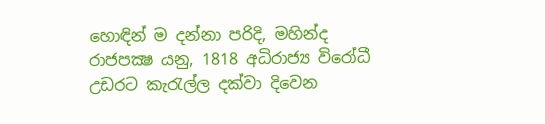හොඳින් ම දන්නා පරිදි, මහින්ද රාජපක්‍ෂ යනු, 1818 අධිරාජ්‍ය විරෝධී උඩරට කැරැල්ල දක්වා දිවෙන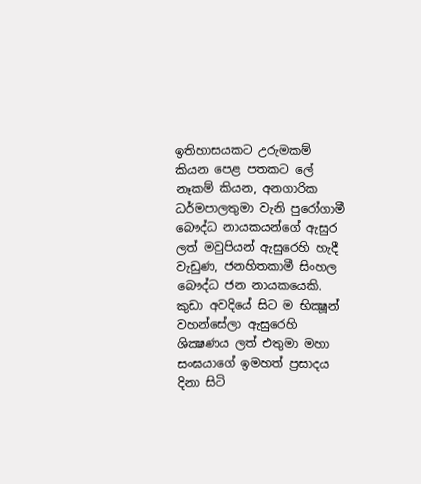ඉතිහාසයකට උරුමකම් කියන පෙළ පතකට ලේ නෑකම් කියන, අනගාරික ධර්මපාලතුමා වැනි පුරෝගාමී බෞද්ධ නායකයන්ගේ ඇසුර ලත් මවුපියන් ඇසුරෙහි හැදී වැඩුණ, ජනහිතකාමී සිංහල බෞද්ධ ජන නායකයෙකි. කුඩා අවදියේ සිට ම භික්‍ෂූන් වහන්සේලා ඇසුරෙහි ශික්‍ෂණය ලත් එතුමා මහා සංඝයාගේ ඉමහත් ප්‍රසාදය දිනා සිටි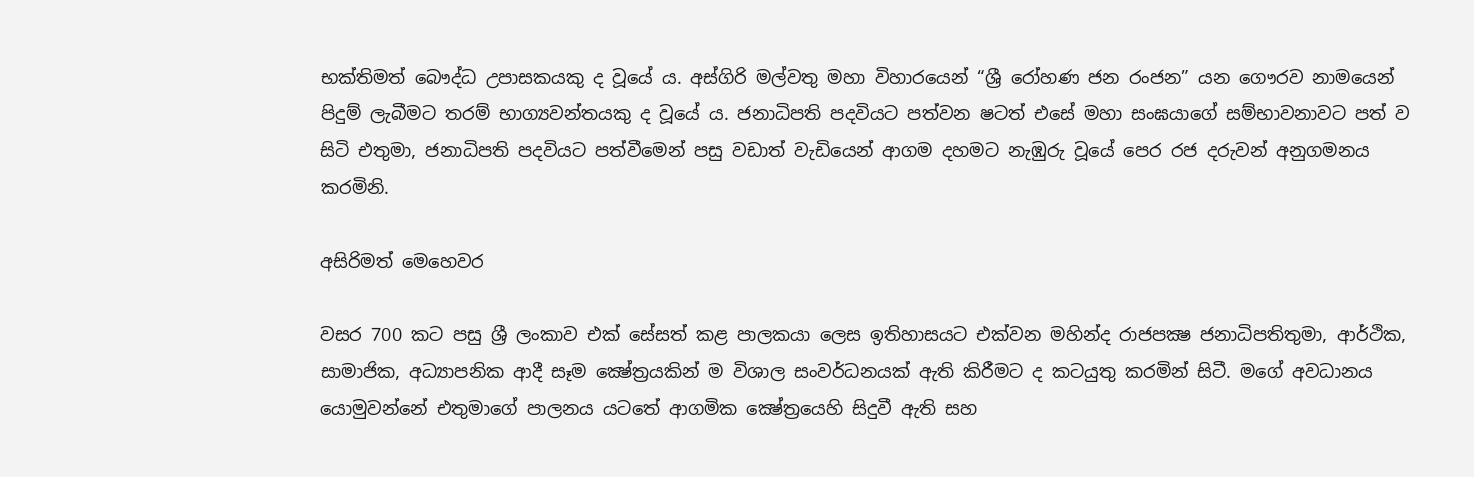භක්තිමත් බෞද්ධ උපාසකයකු ද වූයේ ය. අස්ගිරි මල්වතු මහා විහාරයෙන් “ශ්‍රී රෝහණ ජන රංජන” යන ගෞරව නාමයෙන් පිදුම් ලැබීමට තරම් භාග්‍යවන්තයකු ද වූයේ ය. ජනාධිපති පදවියට පත්වන ෂටත් එසේ මහා සංඝයාගේ සම්භාවනාවට පත් ව සිටි එතුමා, ජනාධිපති පදවියට පත්වීමෙන් පසු වඩාත් වැඩියෙන් ආගම දහමට නැඹුරු වූයේ පෙර රජ දරුවන් අනුගමනය කරමිනි.

අසිරිමත් මෙහෙවර

වසර 700 කට පසු ශ්‍රී ලංකාව එක් සේසත් කළ පාලකයා ලෙස ඉතිහාසයට එක්වන මහින්ද රාජපක්‍ෂ ජනාධිපතිතුමා, ආර්ථික, සාමාජික, අධ්‍යාපනික ආදී සෑම ක්‍ෂේත්‍රයකින් ම විශාල සංවර්ධනයක් ඇති කිරීමට ද කටයුතු කරමින් සිටී. මගේ අවධානය යොමුවන්නේ එතුමාගේ පාලනය යටතේ ආගමික ක්‍ෂේත්‍රයෙහි සිදුවී ඇති සහ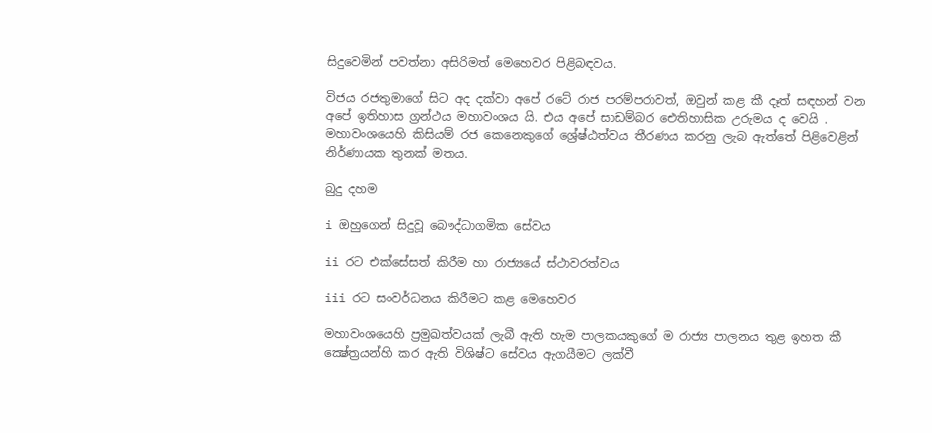සිදුවෙමින් පවත්නා අසිරිමත් මෙහෙවර පිළිබඳවය.

විජය රජතුමාගේ සිට අද දක්වා අපේ රටේ රාජ පරම්පරාවත්, ඔවුන් කළ කී දෑත් සඳහන් වන අපේ ඉතිහාස ග්‍රන්ථය මහාවංශය යි. එය අපේ සාඩම්බර ඓතිහාසික උරුමය ද වෙයි . මහාවංශයෙහි කිසියම් රජ කෙනෙකුගේ ශ්‍රේෂ්ඨත්වය තීරණය කරනු ලැබ ඇත්තේ පිළිවෙළින් නිර්ණායක තුනක් මතය.

බුදු දහම

i ඔහුගෙන් සිදුවූ බෞද්ධාගමික සේවය

ii රට එක්සේසත් කිරීම හා රාජ්‍යයේ ස්ථාවරත්වය

iii රට සංවර්ධනය කිරීමට කළ මෙහෙවර

මහාවංශයෙහි ප්‍රමුඛත්වයක් ලැබී ඇති හැම පාලකයකුගේ ම රාජ්‍ය පාලනය තුළ ඉහත කී ක්‍ෂේත්‍රයන්හි කර ඇති විශිෂ්ට සේවය ඇගයීමට ලක්වී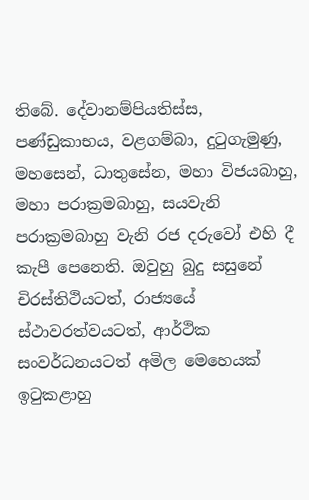තිබේ. දේවානම්පියතිස්ස, පණ්ඩුකාභය, වළගම්බා, දුටුගැමුණු, මහසෙන්, ධාතුසේන, මහා විජයබාහු, මහා පරාක්‍රමබාහු, සයවැනි පරාක්‍රමබාහු වැනි රජ දරුවෝ එහි දී කැපී පෙනෙති. ඔවුහු බුදු සසුනේ චිරස්තිථියටත්, රාජ්‍යයේ ස්ථාවරත්වයටත්, ආර්ථික සංවර්ධනයටත් අමිල මෙහෙයක් ඉටුකළාහු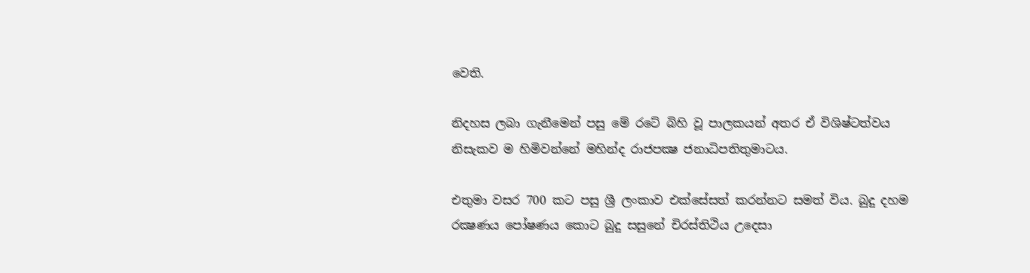වෙති.

නිදහස ලබා ගැනීමෙන් පසු මේ රටේ බිහි වූ පාලකයන් අතර ඒ විශිෂ්ටත්වය නිසැකව ම හිමිවන්නේ මහින්ද රාජපක්‍ෂ ජනාධිපතිතුමාටය.

එතුමා වසර 700 කට පසු ශ්‍රී ලංකාව එක්සේසත් කරන්නට සමත් විය. බුදු දහම රක්‍ෂණය පෝෂණය කොට බුදු සසුනේ චිරස්තිථිය උදෙසා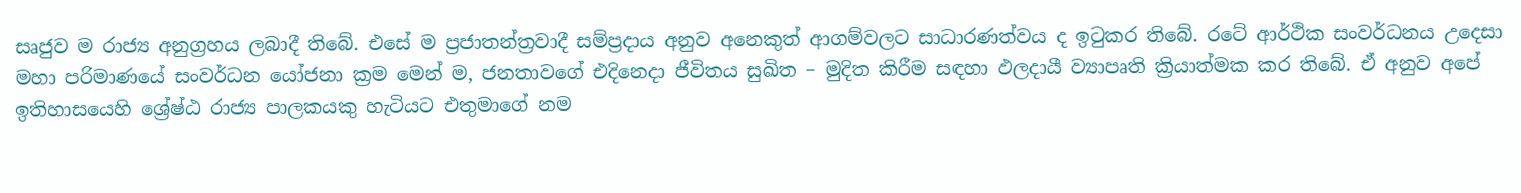සෘජුව ම රාජ්‍ය අනුග්‍රහය ලබාදී තිබේ. එසේ ම ප්‍රජාතන්ත්‍රවාදී සම්ප්‍රදාය අනුව අනෙකුත් ආගම්වලට සාධාරණත්වය ද ඉටුකර තිබේ. රටේ ආර්ථික සංවර්ධනය උදෙසා මහා පරිමාණයේ සංවර්ධන යෝජනා ක්‍රම මෙන් ම, ජනතාවගේ එදිනෙදා ජීවිතය සුඛිත – මුදිත කිරීම සඳහා ඵලදායී ව්‍යාපෘති ක්‍රියාත්මක කර තිබේ. ඒ අනුව අපේ ඉතිහාසයෙහි ශ්‍රේෂ්ඨ රාජ්‍ය පාලකයකු හැටියට එතුමාගේ නම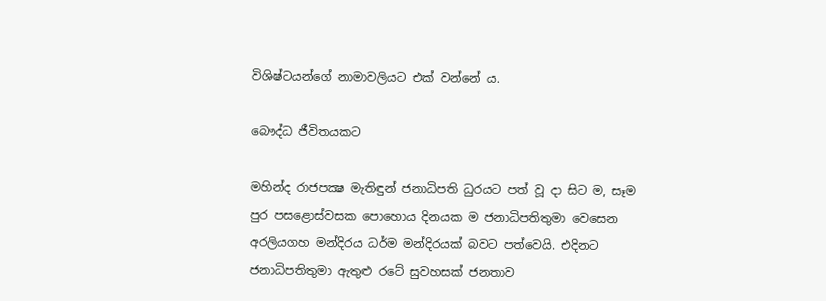විශිෂ්ටයන්ගේ නාමාවලියට එක් වන්නේ ය.

බෞද්ධ ජීවිතයකට

මහින්ද රාජපක්‍ෂ මැතිඳුන් ජනාධිපති ධුරයට පත් වූ දා සිට ම, සෑම පුර පසළොස්වසක පොහොය දිනයක ම ජනාධිපතිතුමා වෙසෙන අරලියගහ මන්දිරය ධර්ම මන්දිරයක් බවට පත්වෙයි. එදිනට ජනාධිපතිතුමා ඇතුළු රටේ සුවහසක් ජනතාව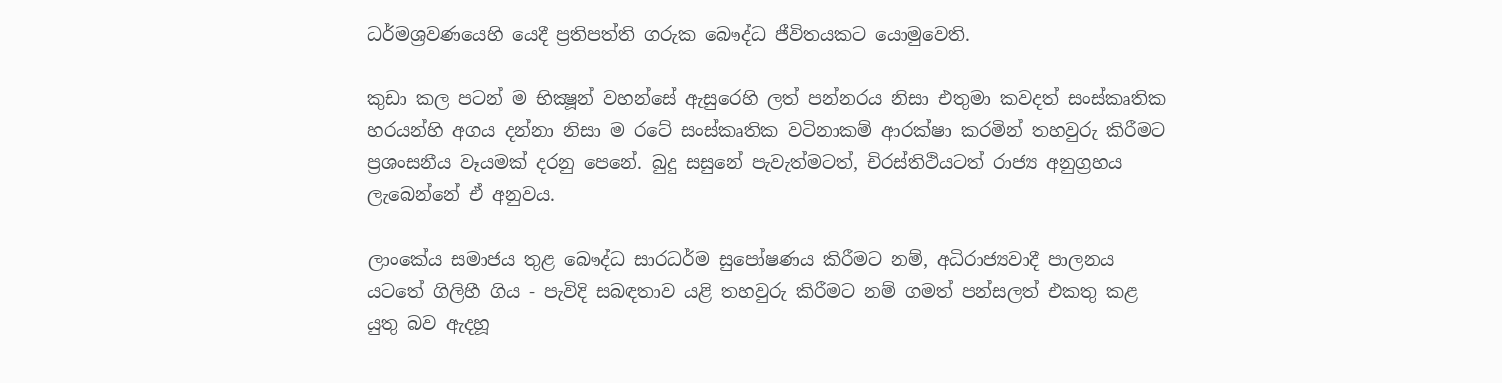ධර්මශ්‍රවණයෙහි යෙදී ප්‍රතිපත්ති ගරුක බෞද්ධ ජීවිතයකට යොමුවෙති.

කුඩා කල පටන් ම භික්‍ෂූන් වහන්සේ ඇසුරෙහි ලත් පන්නරය නිසා එතුමා කවදත් සංස්කෘතික හරයන්හි අගය දන්නා නිසා ම රටේ සංස්කෘතික වටිනාකම් ආරක්ෂා කරමින් තහවුරු කිරීමට ප්‍රශංසනීය වෑයමක් දරනු පෙනේ. බුදු සසුනේ පැවැත්මටත්, චිරස්තිථියටත් රාජ්‍ය අනුග්‍රහය ලැබෙන්නේ ඒ අනුවය.

ලාංකේය සමාජය තුළ බෞද්ධ සාරධර්ම සුපෝෂණය කිරීමට නම්, අධිරාජ්‍යවාදී පාලනය යටතේ ගිලිහී ගිය - පැවිදි සබඳතාව යළි තහවුරු කිරීමට නම් ගමත් පන්සලත් එකතු කළ යුතු බව ඇදහූ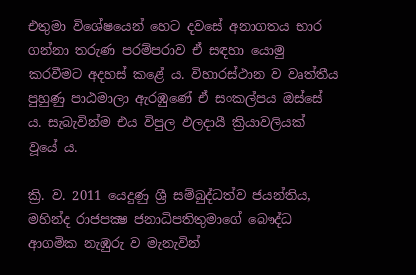එතුමා විශේෂයෙන් හෙට දවසේ අනාගතය භාර ගන්නා තරුණ පරම්පරාව ඒ සඳහා යොමු කරවීමට අදහස් කළේ ය. විහාරස්ථාන ව වෘත්තීය පුහුණු පාඨමාලා ඇරඹුණේ ඒ සංකල්පය ඔස්සේ ය. සැබැවින්ම එය විපුල ඵලදායී ක්‍රියාවලියක් වූයේ ය.

ක්‍රි. ව. 2011 යෙදුණු ශ්‍රී සම්බුද්ධත්ව ජයන්තිය, මහින්ද රාජපක්‍ෂ ජනාධිපතිතුමාගේ බෞද්ධ ආගමික නැඹුරු ව මැනැවින්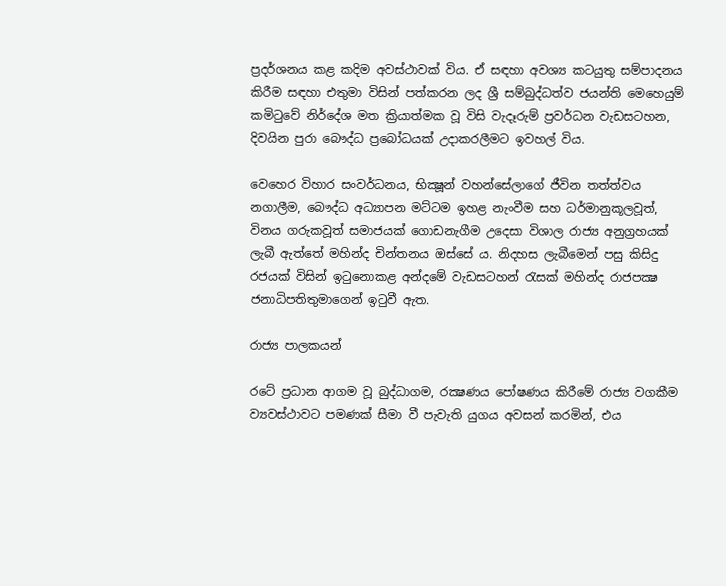ප්‍රදර්ශනය කළ කදිම අවස්ථාවක් විය. ඒ සඳහා අවශ්‍ය කටයුතු සම්පාදනය කිරීම සඳහා එතුමා විසින් පත්කරන ලද ශ්‍රී සම්බුද්ධත්ව ජයන්ති මෙහෙයුම් කමිටුවේ නිර්දේශ මත ක්‍රියාත්මක වූ විසි වැදෑරුම් ප්‍රවර්ධන වැඩසටහන, දිවයින පුරා බෞද්ධ ප්‍රබෝධයක් උදාකරලීමට ඉවහල් විය.

වෙහෙර විහාර සංවර්ධනය, භික්‍ෂූන් වහන්සේලාගේ ජීවින තත්ත්වය නගාලීම, බෞද්ධ අධ්‍යාපන මට්ටම ඉහළ නැංවීම සහ ධර්මානුකූලවූත්, විනය ගරුකවූත් සමාජයක් ගොඩනැගීම උදෙසා විශාල රාජ්‍ය අනුග්‍රහයක් ලැබී ඇත්තේ මහින්ද චින්තනය ඔස්සේ ය. නිදහස ලැබීමෙන් පසු කිසිදු රජයක් විසින් ඉටුනොකළ අන්දමේ වැඩසටහන් රැසක් මහින්ද රාජපක්‍ෂ ජනාධිපතිතුමාගෙන් ඉටුවී ඇත.

රාජ්‍ය පාලකයන්

රටේ ප්‍රධාන ආගම වූ බුද්ධාගම, රක්‍ෂණය පෝෂණය කිරීමේ රාජ්‍ය වගකීම ව්‍යවස්ථාවට පමණක් සීමා වී පැවැති යුගය අවසන් කරමින්, එය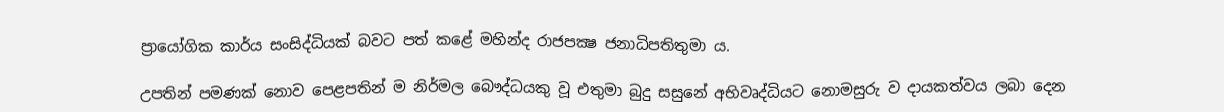ප්‍රායෝගික කාර්ය සංසිද්ධියක් බවට පත් කළේ මහින්ද රාජපක්‍ෂ ජනාධිපතිතුමා ය.

උපතින් පමණක් නොව පෙළපතින් ම නිර්මල බෞද්ධයකු වූ එතුමා බුදු සසුනේ අභිවෘද්ධියට නොමසුරු ව දායකත්වය ලබා දෙන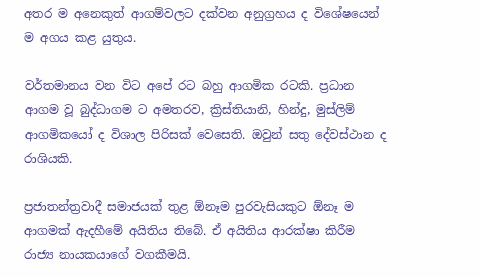අතර ම අනෙකුත් ආගම්වලට දක්වන අනුග්‍රහය ද විශේෂයෙන් ම අගය කළ යුතුය.

වර්තමානය වන විට අපේ රට බහු ආගමික රටකි. ප්‍රධාන ආගම වූ බුද්ධාගම ට අමතරව, ක්‍රිස්තියානි, හින්දු, මුස්ලිම් ආගමිකයෝ ද විශාල පිරිසක් වෙසෙති. ඔවුන් සතු දේවස්ථාන ද රාශියකි.

ප්‍රජාතන්ත්‍රවාදී සමාජයක් තුළ ඕනෑම පුරවැසියකුට ඕනෑ ම ආගමක් ඇදහීමේ අයිතිය තිබේ. ඒ අයිතිය ආරක්ෂා කිරීම රාජ්‍ය නායකයාගේ වගකීමයි.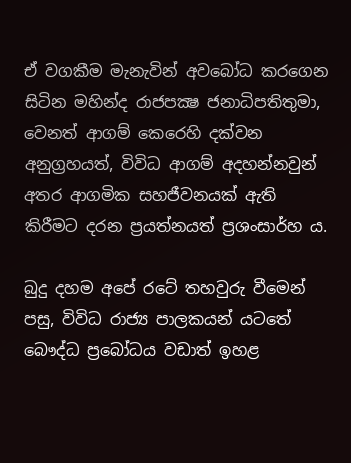ඒ වගකීම මැනැවින් අවබෝධ කරගෙන සිටින මහින්ද රාජපක්‍ෂ ජනාධිපතිතුමා, වෙනත් ආගම් කෙරෙහි දක්වන අනුග්‍රහයත්, විවිධ ආගම් අදහන්නවුන් අතර ආගමික සහජීවනයක් ඇති කිරීමට දරන ප්‍රයත්නයත් ප්‍රශංසාර්හ ය.

බුදු දහම අපේ රටේ තහවුරු වීමෙන් පසු, විවිධ රාජ්‍ය පාලකයන් යටතේ බෞද්ධ ප්‍රබෝධය වඩාත් ඉහළ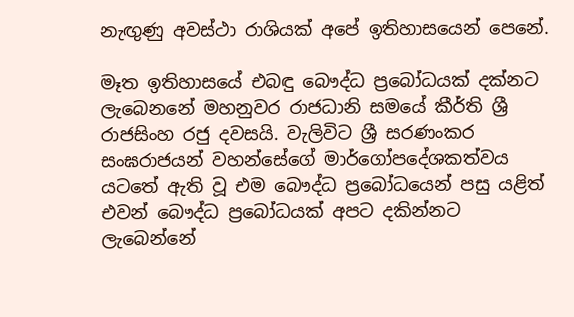නැඟුණු අවස්ථා රාශියක් අපේ ඉතිහාසයෙන් පෙනේ.

මෑත ඉතිහාසයේ එබඳු බෞද්ධ ප්‍රබෝධයක් දක්නට ලැබෙනනේ මහනුවර රාජධානි සමයේ කීර්ති ශ්‍රී රාජසිංහ රජු දවසයි. වැලිවිට ශ්‍රී සරණංකර සංඝරාජයන් වහන්සේගේ මාර්ගෝපදේශකත්වය යටතේ ඇති වූ එම බෞද්ධ ප්‍රබෝධයෙන් පසු යළිත් එවන් බෞද්ධ ප්‍රබෝධයක් අපට දකින්නට ලැබෙන්නේ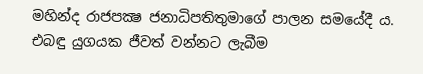මහින්ද රාජපක්‍ෂ ජනාධිපතිතුමාගේ පාලන සමයේදී ය. එබඳු යුගයක ජීවත් වන්නට ලැබීම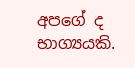අපගේ ද භාග්‍යයකි.